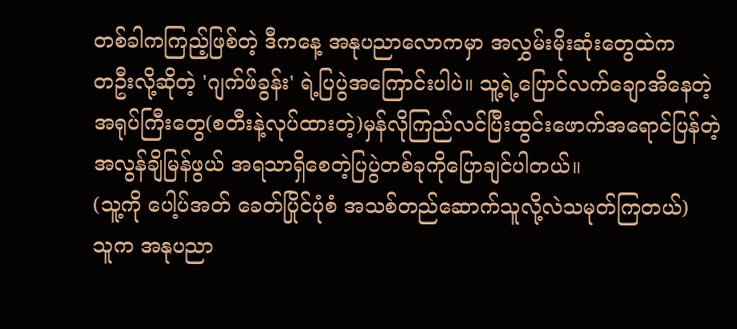တစ်ခါကကြည့်ဖြစ်တဲ့ ဒီကနေ့ အနုပညာလောကမှာ အလွှမ်းမိုးဆုံးတွေထဲက
တဦးလို့ဆိုတဲ့ 'ဂျက်ဖ်ခွန်း' ရဲ့ပြပွဲအကြောင်းပါပဲ။ သူ့ရဲ့ပြောင်လက်ချောအိနေတဲ့
အရုပ်ကြီးတွေ(စတီးနဲ့လုပ်ထားတဲ့)မှန်လိုကြည်လင်ပြီးထွင်းဖောက်အရောင်ပြန်တဲ့
အလွန်ချိမြန်ဖွယ် အရသာရှိစေတဲ့ပြပွဲတစ်ခုကိုပြောချင်ပါတယ်။
(သူ့ကို ပေါ့ပ်အတ် ခေတ်ပြိုင်ပုံစံ အသစ်တည်ဆောက်သူလို့လဲသမုတ်ကြတယ်)
သူက အနုပညာ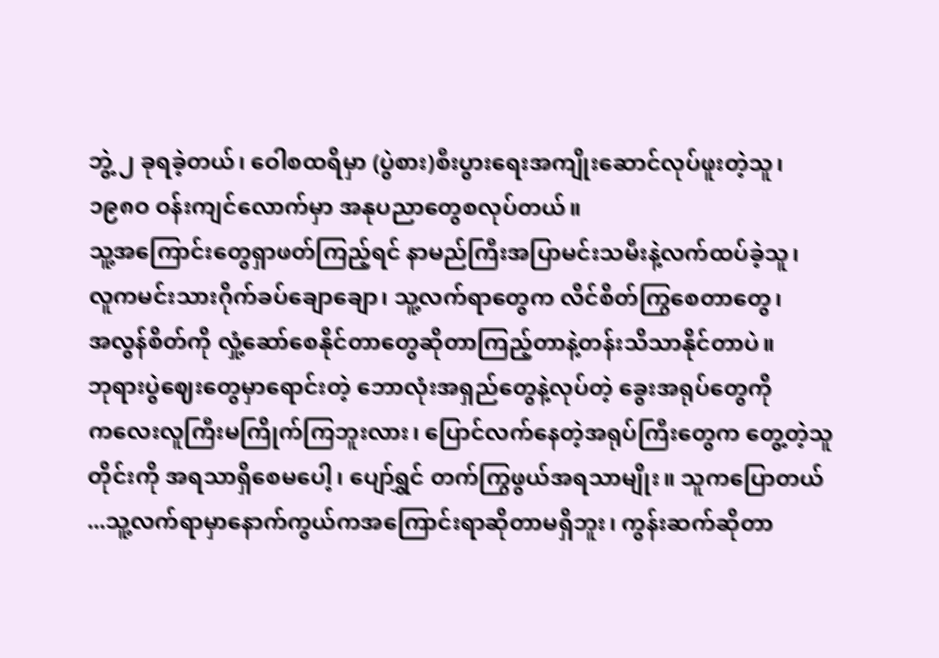ဘွဲ့ ၂ ခုရခဲ့တယ်၊ ဝေါစထရိမှာ (ပွဲစား)စီးပွားရေးအကျိုးဆောင်လုပ်ဖူးတဲ့သူ၊
၁၉၈ဝ ဝန်းကျင်လောက်မှာ အနုပညာတွေစလုပ်တယ်။
သူ့အကြောင်းတွေရှာဖတ်ကြည့်ရင် နာမည်ကြီးအပြာမင်းသမီးနဲ့လက်ထပ်ခဲ့သူ၊
လူကမင်းသားဂိုက်ခပ်ချောချော၊ သူ့လက်ရာတွေက လိင်စိတ်ကြွစေတာတွေ၊
အလွန်စိတ်ကို လှုံ့ဆော်စေနိုင်တာတွေဆိုတာကြည့်တာနဲ့တန်းသိသာနိုင်တာပဲ။
ဘုရားပွဲဈေးတွေမှာရောင်းတဲ့ ဘောလုံးအရှည်တွေနဲ့လုပ်တဲ့ ခွေးအရုပ်တွေကို
ကလေးလူကြီးမကြိုက်ကြဘူးလား၊ ပြောင်လက်နေတဲ့အရုပ်ကြီးတွေက တွေ့တဲ့သူ
တိုင်းကို အရသာရှိစေမပေါ့၊ ပျော်ရွှင် တက်ကြွဖွယ်အရသာမျိုး။ သူကပြောတယ်
...သူ့လက်ရာမှာနောက်ကွယ်ကအကြောင်းရာဆိုတာမရှိဘူး၊ ကွန်းဆက်ဆိုတာ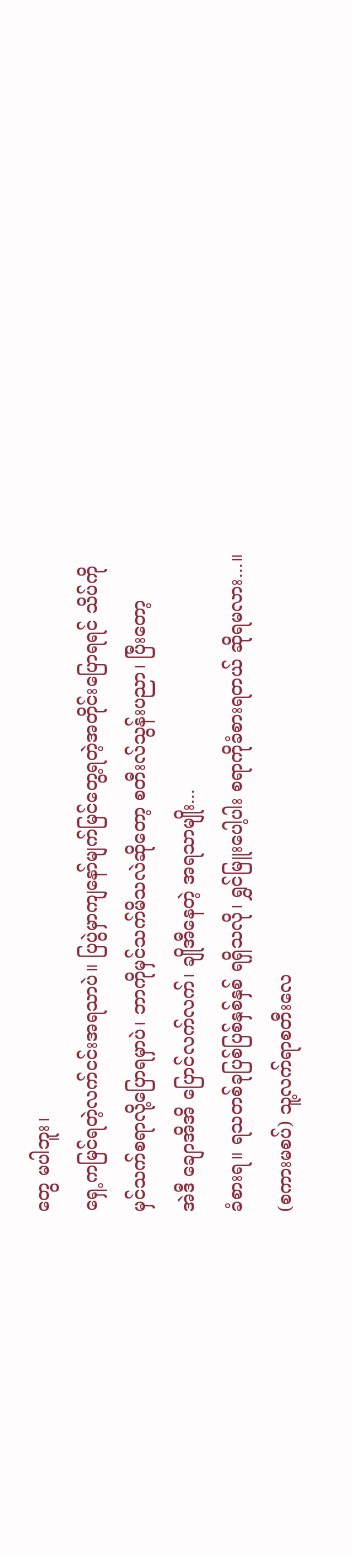တွေ မပါဘူး၊
ရှေ့ကမြင်ရတဲ့လက်ငင်းအရသာပဲ။ ပြပွဲမှာကျနော်မျက်မြင်တွေ့ရတဲ့အတိုင်းပြောရရင် သိပ်ကို
မှင်သက်စရာလို့ပြောရမှာပဲ၊ ဘာကိုမှင်သက်မိသလဲဆိုတော့ စတီးလ်သွန်းပညာ၊ ပြီးတော့
အဲဒီ ချောအိအိ ပြောင်လက်လက်၊ ချိုအီနေတဲ့ အရသာမျိုး...
ခံစားရ။ ရသတစ်ခုပြစ်ပြစ်နှစ်နှစ် ရရှိသလို၊ ရွှင်မြူးပေါ့ပါး စရာကိုခံစားရတယ် ဆိုရမလား...။
(စကားမစပ်) သူ့လက်ရာစတီးလေ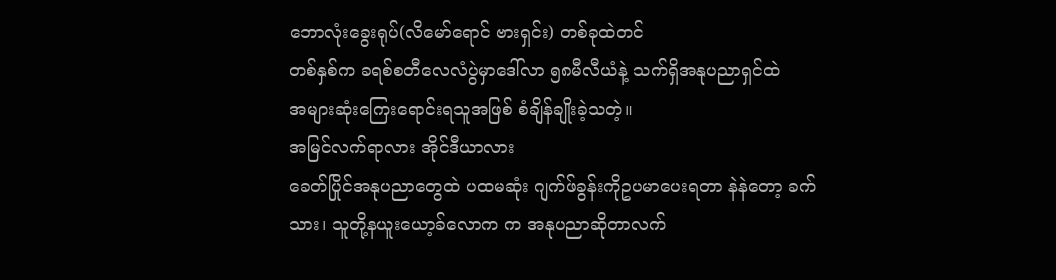ဘောလုံးခွေးရုပ်(လိမော်ရောင် ဗားရှင်း) တစ်ခုထဲတင်
တစ်နှစ်က ခရစ်စတီလေလံပွဲမှာဒေါ်လာ ၅၈မီလီယံနဲ့ သက်ရှိအနုပညာရှင်ထဲ
အများဆုံးကြေးရောင်းရသူအဖြစ် စံချိန်ချိုးခဲ့သတဲ့။
အမြင်လက်ရာလား အိုင်ဒီယာလား
ခေတ်ပြိုင်အနုပညာတွေထဲ ပထမဆုံး ဂျက်ဖ်ခွန်းကိုဥပမာပေးရတာ နဲနဲတော့ ခက်
သား၊ သူတို့နယူးယော့ခ်လောက က အနုပညာဆိုတာလက်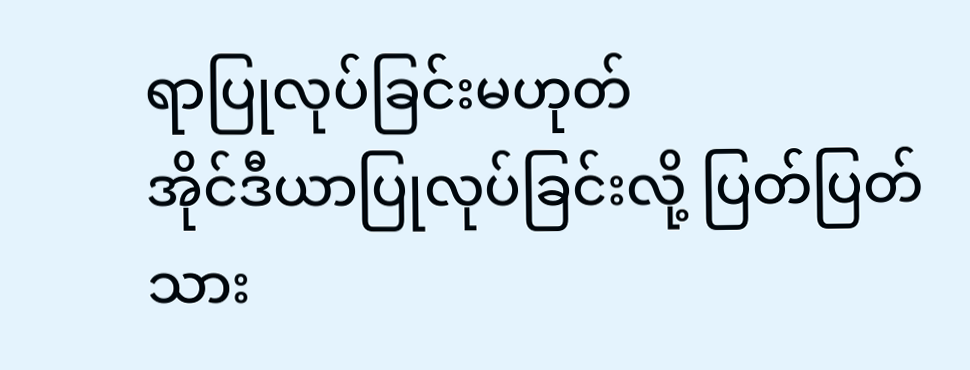ရာပြုလုပ်ခြင်းမဟုတ်
အိုင်ဒီယာပြုလုပ်ခြင်းလို့ ပြတ်ပြတ်သား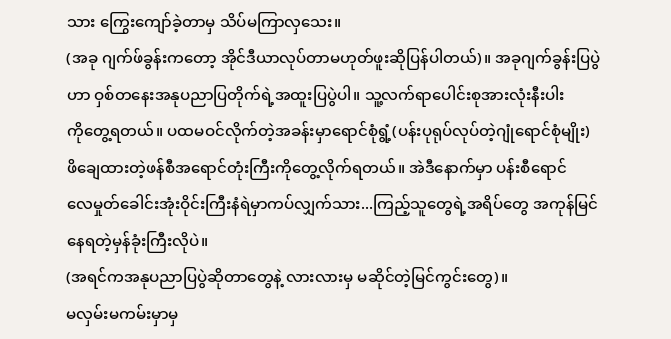သား ကြွေးကျော်ခဲ့တာမှ သိပ်မကြာလှသေး။
(အခု ဂျက်ဖ်ခွန်းကတော့ အိုင်ဒီယာလုပ်တာမဟုတ်ဖူးဆိုပြန်ပါတယ်)။ အခုဂျက်ခွန်းပြပွဲ
ဟာ ဝှစ်တနေးအနုပညာပြတိုက်ရဲ့အထူးပြပွဲပါ။ သူ့လက်ရာပေါင်းစုအားလုံးနီးပါး
ကိုတွေ့ရတယ်။ ပထမဝင်လိုက်တဲ့အခန်းမှာရောင်စုံရွံ့(ပန်းပုရုပ်လုပ်တဲ့ဂျုံရောင်စုံမျိုး)
ဖိချေထားတဲ့ဖန်စီအရောင်တုံးကြီးကိုတွေ့လိုက်ရတယ်။ အဲဒီနောက်မှာ ပန်းစီရောင်
လေမှုတ်ခေါင်းအုံးဝိုင်းကြီးနံရဲမှာကပ်လျှက်သား...ကြည့်သူတွေရဲ့အရိပ်တွေ အကုန်မြင်နေရတဲ့မှန်ခုံးကြီးလိုပဲ။
(အရင်ကအနုပညာပြပွဲဆိုတာတွေနဲ့ လားလားမှ မဆိုင်တဲ့မြင်ကွင်းတွေ)။
မလှမ်းမကမ်းမှာမှ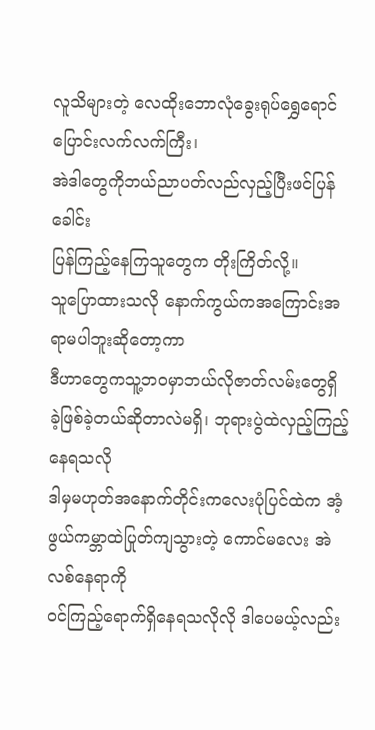လူသိများတဲ့ လေထိုးဘောလုံခွေးရုပ်ရွှေရောင်ပြောင်းလက်လက်ကြီး၊
အဲဒါတွေကိုဘယ်ညာပတ်လည်လှည့်ပြီးဖင်ပြန်ခေါင်း
ပြန်ကြည့်နေကြသူတွေက တိုးကြိတ်လို့။
သူပြောထားသလို နောက်ကွယ်ကအကြောင်းအရာမပါဘူးဆိုတော့ကာ
ဒီဟာတွေကသူ့ဘဝမှာဘယ်လိုဇာတ်လမ်းတွေရှိ ခဲ့ဖြစ်ခဲ့တယ်ဆိုတာလဲမရှိ၊ ဘုရားပွဲထဲလှည့်ကြည့်နေရသလို
ဒါမှမဟုတ်အနောက်တိုင်းကလေးပုံပြင်ထဲက အံ့ဖွယ်ကမ္ဘာထဲပြုတ်ကျသွားတဲ့ ကောင်မလေး အဲလစ်နေရာကို
ဝင်ကြည့်ရောက်ရှိနေရသလိုလို ဒါပေမယ့်လည်း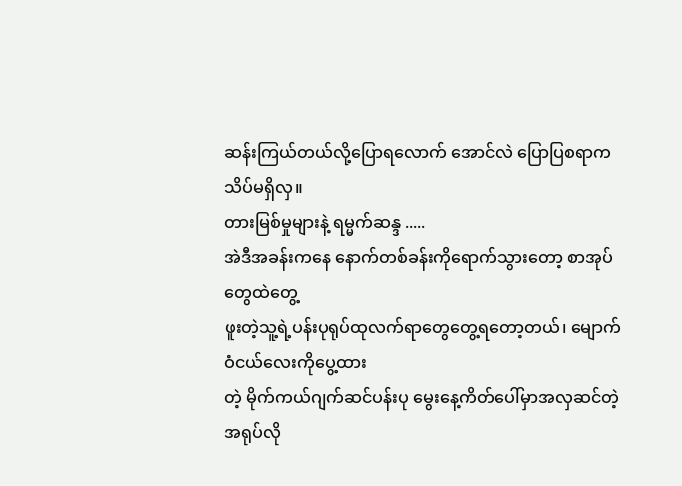ဆန်းကြယ်တယ်လို့ပြောရလောက် အောင်လဲ ပြောပြစရာက
သိပ်မရှိလှ။
တားမြစ်မှုများနဲ့ ရမ္မက်ဆန္ဒ .....
အဲဒီအခန်းကနေ နောက်တစ်ခန်းကိုရောက်သွားတော့ စာအုပ်တွေထဲတွေ့
ဖူးတဲ့သူ့ရဲ့ပန်းပုရုပ်ထုလက်ရာတွေတွေ့ရတော့တယ်၊ မျောက်ဝံငယ်လေးကိုပွေ့ထား
တဲ့ မိုက်ကယ်ဂျက်ဆင်ပန်းပု မွေးနေ့ကိတ်ပေါ်မှာအလှဆင်တဲ့အရုပ်လို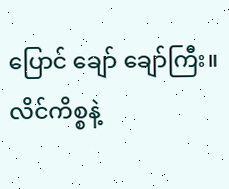ပြောင် ချော် ချော်ကြီး။
လိင်ကိစ္စနဲ့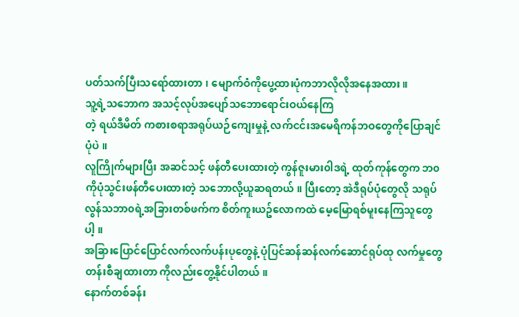ပတ်သက်ပြီးသရော်ထားတာ၊ မျောက်ဝံကိုပွေ့ထားပုံကဘာလိုလိုအနေအထား။
သူ့ရဲ့သဘောက အသင့်လုပ်အပျော်သဘောရောင်းဝယ်နေကြ
တဲ့ ရယ်ဒီမိတ် ကစားစရာအရုပ်ယဉ်ကျေးမှုနဲ့ လက်ငင်းအမေရိကန်ဘဝတွေကိုပြောချင်ပုံပဲ။
လူကြိုက်များပြီး အဆင်သင့် ဖန်တီပေးထားတဲ့ ကွန်ဇူးမား၀ါဒရဲ့ ထုတ်ကုန်တွေက ဘ၀ကိုပုံသွင်းဖန်တီပေးထားတဲ့ သဘောလို့ယူဆရတယ်။ ပြီးတော့ အဲဒီရုပ်ပုံတွေလို သရုပ်လွန်သဘာ၀ရဲ့အခြားတစ်ဖက်က စိတ်ကူးယဥ်လောကထဲ မေ့မြောရစ်မူးနေကြသူတွေပါ့။
အခြားပြောင်ပြောင်လက်လက်ပန်းပုတွေနဲ့ ပုံပြင်ဆန်ဆန်လက်ဆောင်ရုပ်ထု လက်မှုတွေတန်းစီချထားတာ ကိုလည်းတွေ့နိုင်ပါတယ်။
နောက်တစ်ခန်း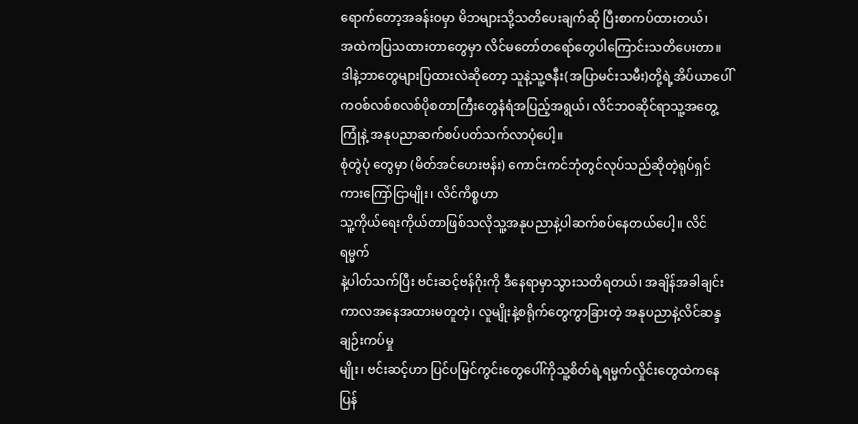ရောက်တော့အခန်းဝမှာ မိဘများသို့သတိပေးချက်ဆို ပြီးစာကပ်ထားတယ်၊
အထဲကပြသထားတာတွေမှာ လိင်မတော်တရော်တွေပါကြောင်းသတိပေးတာ။
ဒါနဲ့ဘာတွေများပြထားလဲဆိုတော့ သူနဲ့သူ့ဇနီး(အပြာမင်းသမီး)တို့ရဲ့အိပ်ယာပေါ်ကဝစ်လစ်စလစ်ပိုစတာကြီးတွေနံရံအပြည့်အရွယ်၊ လိင်ဘဝဆိုင်ရာသူ့အတွေ့ကြုံနဲ့ အနုပညာဆက်စပ်ပတ်သက်လာပုံပေါ့။
စုံတွဲပုံ တွေမှာ (မိတ်အင်ဟေးဗန်း) ကောင်းကင်ဘုံတွင်လုပ်သည်ဆိုတဲ့ရုပ်ရှင်ကားကြော်ငြာမျိုး၊ လိင်ကိစ္စဟာ
သူ့ကိုယ်ရေးကိုယ်တာဖြစ်သလိုသူ့အနုပညာနဲ့ပါဆက်စပ်နေတယ်ပေါ့။ လိင်ရမ္မက်
နဲ့ပါတ်သက်ပြီး ဗင်းဆင့်ဗန်ဂိုးကို ဒီနေရာမှာသွားသတိရတယ်၊ အချိန်အခါချင်း
ကာလအနေအထားမတူတဲ့၊ လူမျိုးနဲ့စရိုက်တွေကွာခြားတဲ့ အနုပညာနဲ့လိင်ဆန္ဒချဉ်းကပ်မှု
မျိုး၊ ဗင်းဆင့်ဟာ ပြင်ပမြင်ကွင်းတွေပေါ်ကိုသူ့စိတ်ရဲ့ရမ္မက်လှိုင်းတွေထဲကနေပြန်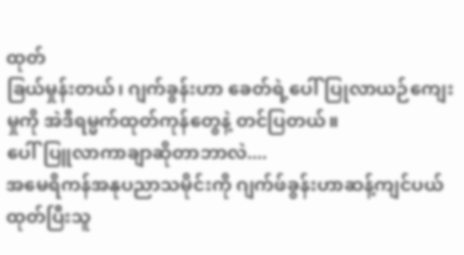ထုတ်
ခြယ်မှုန်းတယ်၊ ဂျက်ခွန်းဟာ ခေတ်ရဲ့ပေါ်ပြုလာယဉ်ကျေးမှုကို အဲဒီရမ္မက်ထုတ်ကုန်တွေနဲ့ တင်ပြတယ်။
ပေါ်ပြူလာကာချာဆိုတာဘာလဲ....
အမေရိကန်အနုပညာသမိုင်းကို ဂျက်ဖ်ခွန်းဟာဆန့်ကျင်ပယ်ထုတ်ပြီးသူ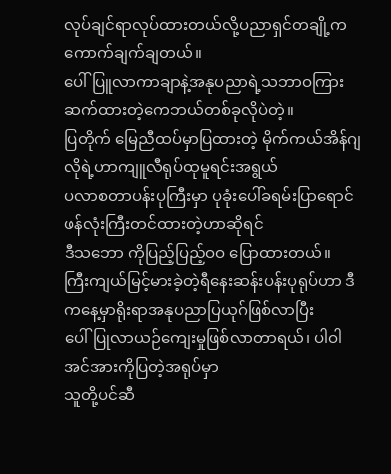လုပ်ချင်ရာလုပ်ထားတယ်လို့ပညာရှင်တချို့ကကောက်ချက်ချတယ်။
ပေါ်ပြူလာကာချာနဲ့အနုပညာရဲ့သဘာဝကြားဆက်ထားတဲ့ကေဘယ်တစ်ခုလိုပဲတဲ့။
ပြတိုက် မြေညီထပ်မှာပြထားတဲ့ မိုက်ကယ်အိန်ဂျလိုရဲ့ဟာကျူလီရုပ်ထုမူရင်းအရွယ်
ပလာစတာပန်းပုကြီးမှာ ပုခုံးပေါ်ခရမ်းပြာရောင်ဖန်လုံးကြီးတင်ထားတဲ့ဟာဆိုရင်
ဒီသဘော ကိုပြည့်ပြည့်ဝဝ ပြောထားတယ်။
ကြီးကျယ်မြင့်မားခဲ့တဲ့ရီနေးဆန်းပန်းပုရုပ်ဟာ ဒီကနေ့မှာရိုးရာအနုပညာပြယုဂ်ဖြစ်လာပြီး
ပေါ်ပြုလာယဉ်ကျေးမှုဖြစ်လာတာရယ်၊ ပါဝါအင်အားကိုပြတဲ့အရုပ်မှာ
သူတို့ပင်ဆီ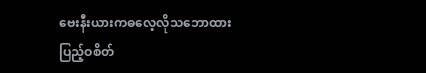ဗေးနီးယားကဓလေ့လိုသဘောထားပြည့်ဝစိတ်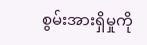စွမ်းအားရှိမှုကို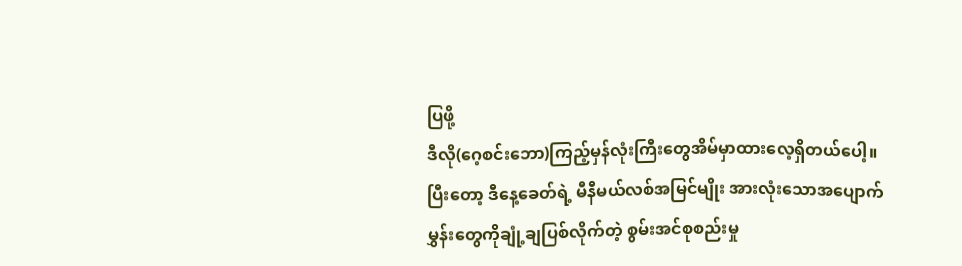ပြဖို့
ဒီလို(ဂေ့စင်းဘော)ကြည့်မှန်လုံးကြီးတွေအိမ်မှာထားလေ့ရှိတယ်ပေါ့။
ပြီးတော့ ဒီနေ့ခေတ်ရဲ့ မီနီမယ်လစ်အမြင်မျိုး အားလုံးသောအပျောက်
မွှန်းတွေကိုချုံ့ချပြစ်လိုက်တဲ့ စွမ်းအင်စုစည်းမှု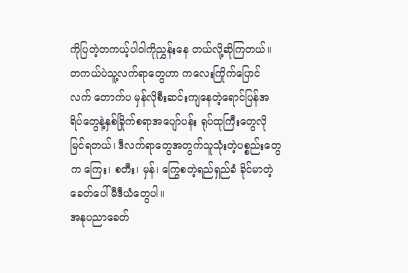ကိုပြတဲ့တကယ့်ပါဝါကိုညွှန်းနေ တယ်လို့ဆိုကြတယ်။
တကယ်ပဲသူ့လက်ရာတွေဟာ ကလေးကြိုက်ပြောင်လက် တောက်ပ မှန်လိုစီးဆင်းကျနေတဲ့ရောင်ပြန်အရိပ်တွေနဲ့နှစ်ခြိုက်စရာအပျော်ပန်း ရုပ်ထုကြီးတွေလိုမြင်ရတယ်၊ ဒီလက်ရာတွေအတွက်သူသုံးတဲ့ပစ္စည်းတွေက ကြေး၊ စတီး၊ မှန်၊ ကြွေစတဲ့ရည်ရှည်ခံ ခိုင်မာတဲ့ခေတ်ပေါ် မီဒီယံတွေပါ။
အနုပညာခေတ်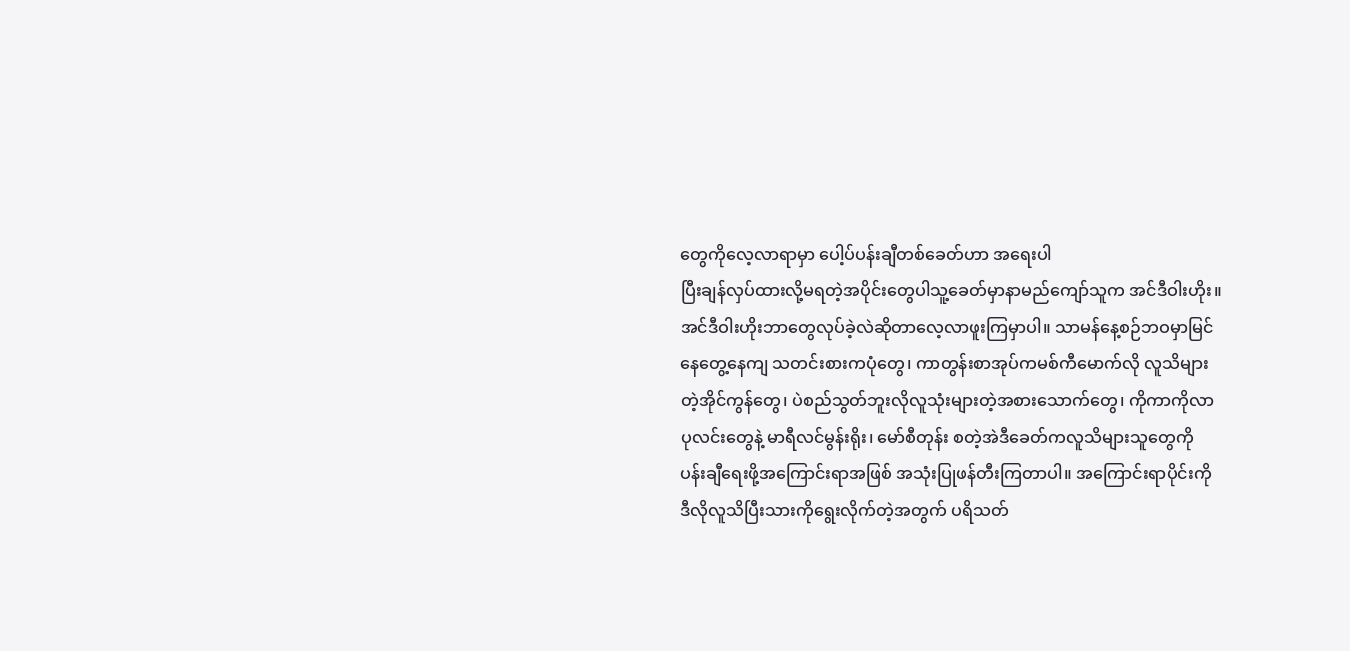တွေကိုလေ့လာရာမှာ ပေါ့ပ်ပန်းချီတစ်ခေတ်ဟာ အရေးပါ
ပြီးချန်လှပ်ထားလို့မရတဲ့အပိုင်းတွေပါသူ့ခေတ်မှာနာမည်ကျော်သူက အင်ဒီဝါးဟိုး။
အင်ဒီဝါးဟိုးဘာတွေလုပ်ခဲ့လဲဆိုတာလေ့လာဖူးကြမှာပါ။ သာမန်နေ့စဉ်ဘဝမှာမြင်
နေတွေ့နေကျ သတင်းစားကပုံတွေ၊ ကာတွန်းစာအုပ်ကမစ်ကီမောက်လို လူသိများ
တဲ့အိုင်ကွန်တွေ၊ ပဲစည်သွတ်ဘူးလိုလူသုံးများတဲ့အစားသောက်တွေ၊ ကိုကာကိုလာ
ပုလင်းတွေနဲ့ မာရီလင်မွန်းရိုး၊ မော်စီတုန်း စတဲ့အဲဒီခေတ်ကလူသိများသူတွေကို
ပန်းချီရေးဖို့အကြောင်းရာအဖြစ် အသုံးပြုဖန်တီးကြတာပါ။ အကြောင်းရာပိုင်းကို
ဒီလိုလူသိပြီးသားကိုရွေးလိုက်တဲ့အတွက် ပရိသတ်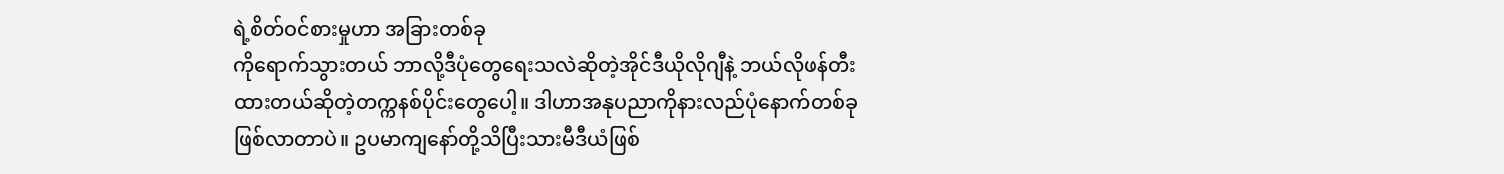ရဲ့စိတ်ဝင်စားမှုဟာ အခြားတစ်ခု
ကိုရောက်သွားတယ် ဘာလို့ဒီပုံတွေရေးသလဲဆိုတဲ့အိုင်ဒီယိုလိုဂျီနဲ့ ဘယ်လိုဖန်တီး
ထားတယ်ဆိုတဲ့တက္ကနစ်ပိုင်းတွေပေါ့။ ဒါဟာအနုပညာကိုနားလည်ပုံနောက်တစ်ခု
ဖြစ်လာတာပဲ။ ဥပမာကျနော်တို့သိပြီးသားမီဒီယံဖြစ်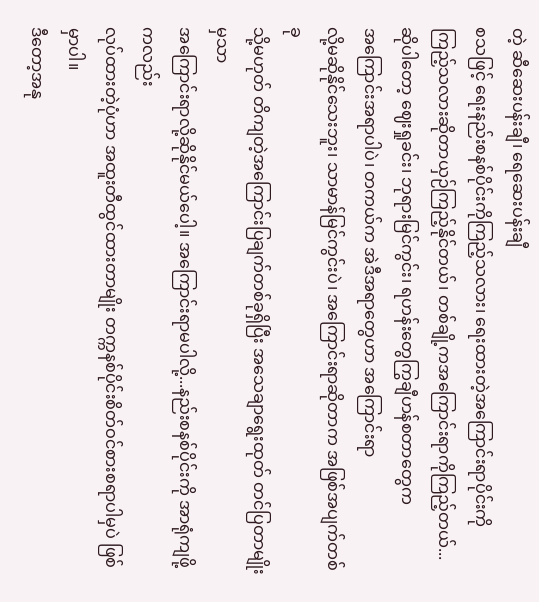တဲ့ ဆီဆေးပန်းချီ၊ ရေဆေးပန်းချီ
စသဖြင့် ရေးနည်းစနစ်ပိုင်းကိုကြည့်သလား၊ ရေးထားတဲ့အကြောင်းရာပိုင်းကို
ကြည့်သလားဆိုတာယှဉ်ကြည့်နိုင်တယ်၊ တစ်ချို့ကအကြောင်းရာကိုကြည့်တယ်...
ဆိုပါတော့ ဈေးရှုခင်း၊ ဘုရားမြင်ကွင်း၊ ရဟန်းတွေကြွချီဟန်စတာတွေက
အကြောင်းအရာပါပဲ၊ တကယ်က အဲဒီအရာတွေဟာ အကြောင်းရာ
လို့မဆိုနိုင်သေးဘူး၊ သာမာန်မြင်ကွင်းပဲ၊ အကြောင်းရာဆိုတာက အဖြစ်အပျက်တစ်ခု
သို့မဟုတ် တိကျတဲ့အကြောင်းပြချက်တစ်ခုရှိပြီး အသေချာရွေးထုတ် တင်ပြတာမျိုးမှသာ
အကြောင်းရာလို့ဆိုနိုင်မယ်ပေါ့။ အကြောင်းရာမပါလို့...နည်းစနစ်ပိုင်းကို အာရုံကျဖို့ကလည်း
လုပ်ထားတဲ့ပုံဟာ အထူးတီထွင်ထားတာမျိုး တက္ကနစ်ပိုင်းစိတ်ဝင်စားစရာပါမှပဲ ဖြစ်မှာပါ။
ဒီတော့အနု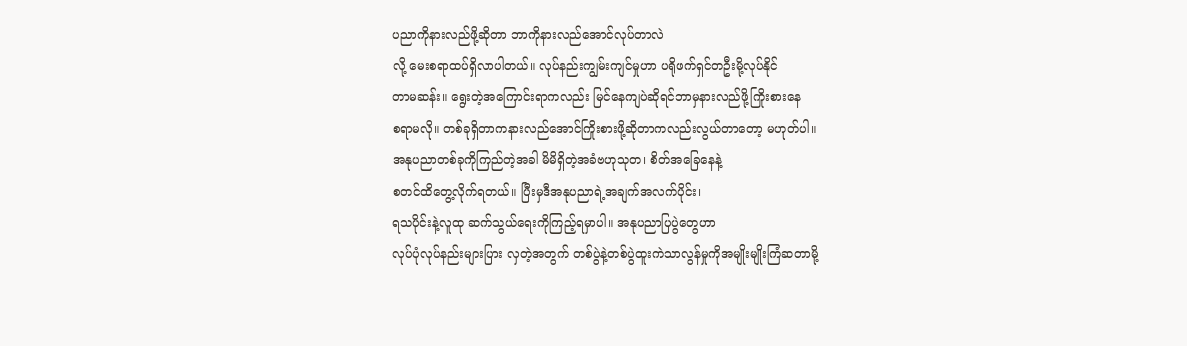ပညာကိုနားလည်ဖို့ဆိုတာ ဘာကိုနားလည်အောင်လုပ်တာလဲ
လို့ မေးစရာထပ်ရှိလာပါတယ်။ လုပ်နည်းကျွမ်းကျင်မှုဟာ ပရိုဖက်ရှင်တဦးမို့လုပ်နိုင်
တာမဆန်း။ ရွေးတဲ့အကြောင်းရာကလည်း မြင်နေကျပဲဆိုရင်ဘာမှနားလည်ဖို့ကြိုးစားနေ
စရာမလို။ တစ်ခုရှိတာကနားလည်အောင်ကြိုးစားဖို့ဆိုတာကလည်းလွယ်တာတော့ မဟုတ်ပါ။
အနုပညာတစ်ခုကိုကြည်တဲ့အခါ မိမိရှိတဲ့အခံဗဟုသုတ၊ စိတ်အခြေနေနဲ့
စတင်ထိတွေ့လိုက်ရတယ်။ ပြီးမှဒီအနုပညာရဲ့အချက်အလက်ပိုင်း၊
ရသပိုင်းနဲ့လူထု ဆက်သွယ်ရေးကိုကြည့်ရမှာပါ။ အနုပညာပြပွဲတွေဟာ
လုပ်ပုံလုပ်နည်းများပြား လှတဲ့အတွက် တစ်ပွဲနဲ့တစ်ပွဲထူးကဲသာလွန်မှုကိုအမျိုးမျိုးကြံဆတာမို့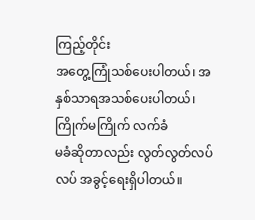ကြည့်တိုင်း
အတွေ့ကြုံသစ်ပေးပါတယ်၊ အနှစ်သာရအသစ်ပေးပါတယ်၊ ကြိုက်မကြိုက် လက်ခံ
မခံဆိုတာလည်း လွတ်လွတ်လပ်လပ် အခွင့်ရေးရှိပါတယ်။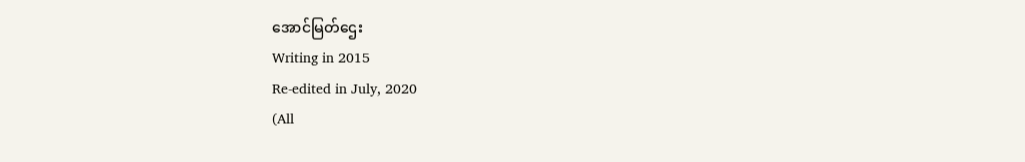အောင်မြတ်ဌေး
Writing in 2015
Re-edited in July, 2020
(All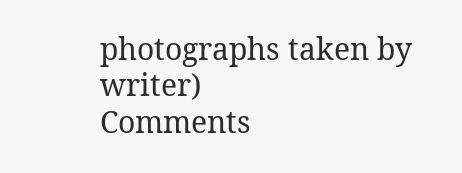photographs taken by writer)
Comments